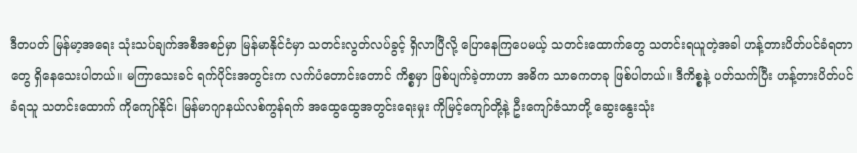ဒီတပတ် မြန်မာ့အရေး သုံးသပ်ချက်အစီအစဉ်မှာ မြန်မာနိုင်ငံမှာ သတင်းလွတ်လပ်ခွင့် ရှိလာပြီလို့ ပြောနေကြပေမယ့် သတင်းထောက်တွေ သတင်းရယူတဲ့အခါ ဟန့်တားပိတ်ပင်ခံရတာတွေ ရှိနေသေးပါတယ်။ မကြာသေးခင် ရက်ပိုင်းအတွင်းက လက်ပံတောင်းတောင် ကိစ္စမှာ ဖြစ်ပျက်ခဲ့တာဟာ အဓိက သာဓကတခု ဖြစ်ပါတယ်။ ဒီကိစ္စနဲ့ ပတ်သက်ပြီး ဟန့်တားပိတ်ပင်ခံရသူ သတင်းထောက် ကိုကျော်နိုင်၊ မြန်မာဂျာနယ်လစ်ကွန်ရက် အထွေထွေအတွင်းရေးမှုး ကိုမြင့်ကျော်တို့နဲ့ ဦးကျော်ဇံသာတို့ ဆွေးနွေးသုံး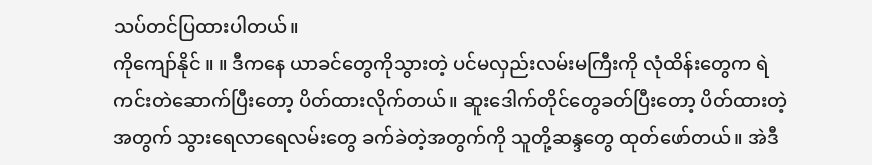သပ်တင်ပြထားပါတယ်။
ကိုကျော်နိုင် ။ ။ ဒီကနေ ယာခင်တွေကိုသွားတဲ့ ပင်မလှည်းလမ်းမကြီးကို လုံထိန်းတွေက ရဲကင်းတဲဆောက်ပြီးတော့ ပိတ်ထားလိုက်တယ်။ ဆူးဒေါက်တိုင်တွေခတ်ပြီးတော့ ပိတ်ထားတဲ့အတွက် သွားရေလာရေလမ်းတွေ ခက်ခဲတဲ့အတွက်ကို သူတို့ဆန္ဒတွေ ထုတ်ဖော်တယ်။ အဲဒီ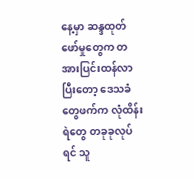နေ့မှာ ဆန္ဒထုတ်ဖော်မှုတွေက တအားပြင်းထန်လာပြီးတော့ ဒေသခံတွေဖက်က လုံထိန်းရဲတွေ တခုခုလုပ်ရင် သူ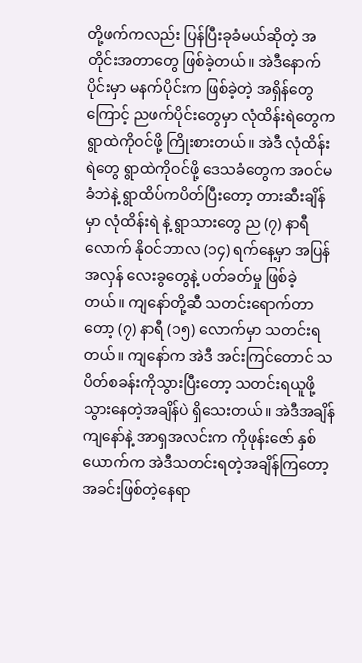တို့ဖက်ကလည်း ပြန်ပြီးခုခံမယ်ဆိုတဲ့ အတိုင်းအတာတွေ ဖြစ်ခဲ့တယ်။ အဲဒီနောက်ပိုင်းမှာ မနက်ပိုင်းက ဖြစ်ခဲ့တဲ့ အရှိန်တွေကြောင့် ညဖက်ပိုင်းတွေမှာ လုံထိန်းရဲတွေက ရွာထဲကိုဝင်ဖို့ ကြိုးစားတယ်။ အဲဒီ လုံထိန်းရဲတွေ ရွာထဲကိုဝင်ဖို့ ဒေသခံတွေက အဝင်မခံဘဲနဲ့ ရွာထိပ်ကပိတ်ပြီးတော့ တားဆီးချိန်မှာ လုံထိန်းရဲ နဲ့ ရွာသားတွေ ည (၇) နာရီလောက် နိုဝင်ဘာလ (၁၄) ရက်နေ့မှာ အပြန်အလှန် လေးခွတွေနဲ့ ပတ်ခတ်မှု ဖြစ်ခဲ့တယ်။ ကျနော်တို့ဆီ သတင်းရောက်တာတော့ (၇) နာရီ (၁၅) လောက်မှာ သတင်းရတယ်။ ကျနော်က အဲဒီ အင်းကြင်တောင် သပိတ်စခန်းကိုသွားပြီးတော့ သတင်းရယူဖို့ သွားနေတဲ့အချိန်ပဲ ရှိသေးတယ်။ အဲဒီအချိန် ကျနော်နဲ့ အာရှအလင်းက ကိုဖုန်းဇော် နှစ်ယောက်က အဲဒီသတင်းရတဲ့အချိန်ကြတော့ အခင်းဖြစ်တဲ့နေရာ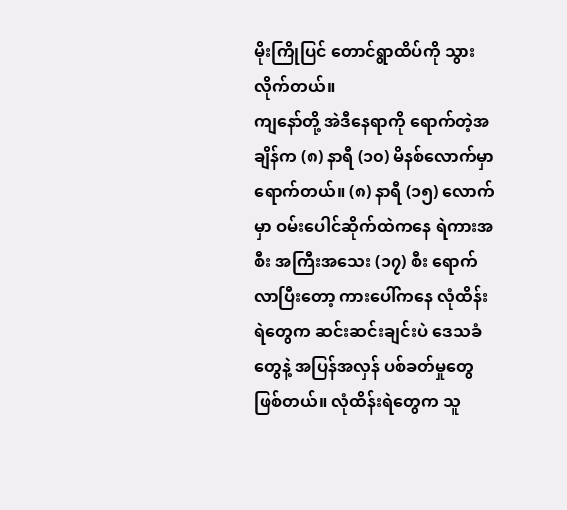မိုးကြိုပြင် တောင်ရွာထိပ်ကို သွားလိုက်တယ်။
ကျနော်တို့ အဲဒီနေရာကို ရောက်တဲ့အချိန်က (၈) နာရီ (၁၀) မိနစ်လောက်မှာရောက်တယ်။ (၈) နာရီ (၁၅) လောက်မှာ ဝမ်းပေါင်ဆိုက်ထဲကနေ ရဲကားအစီး အကြီးအသေး (၁၇) စီး ရောက်လာပြီးတော့ ကားပေါ်ကနေ လုံထိန်းရဲတွေက ဆင်းဆင်းချင်းပဲ ဒေသခံတွေနဲ့ အပြန်အလှန် ပစ်ခတ်မှုတွေဖြစ်တယ်။ လုံထိန်းရဲတွေက သူ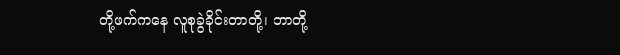တို့ဖက်ကနေ လူစုခွဲခိုင်းတာတို့၊ ဘာတို့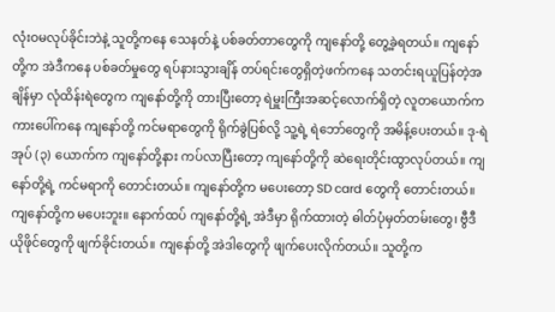လုံးဝမလုပ်ခိုင်းဘဲနဲ့ သူတို့ကနေ သေနတ်နဲ့ ပစ်ခတ်တာတွေကို ကျနော်တို့ တွေ့ခဲ့ရတယ်။ ကျနော်တို့က အဲဒီကနေ ပစ်ခတ်မှုတွေ ရပ်နားသွားချိန် တပ်ရင်းတွေရှိတဲ့ဖက်ကနေ သတင်းရယူပြန်တဲ့အချိန်မှာ လုံထိန်းရဲတွေက ကျနော်တို့ကို တားပြီးတော့ ရဲမှူးကြီးအဆင့်လောက်ရှိတဲ့ လူတယောက်က ကားပေါ်ကနေ ကျနော်တို့ ကင်မရာတွေကို ရိုက်ခွဲပြစ်လို့ သူ့ရဲ့ ရဲဘော်တွေကို အမိန့်ပေးတယ်။ ဒု-ရဲအုပ် (၃) ယောက်က ကျနော်တို့နား ကပ်လာပြီးတော့ ကျနော်တို့ကို ဆဲရေးတိုင်းထွာလုပ်တယ်။ ကျနော်တို့ရဲ့ ကင်မရာကို တောင်းတယ်။ ကျနော်တို့က မပေးတော့ SD card တွေကို တောင်းတယ်။ ကျနော်တို့က မပေးဘူး။ နောက်ထပ် ကျနော်တို့ရဲ့ အဲဒီမှာ ရိုက်ထားတဲ့ ဓါတ်ပုံမှတ်တမ်းတွေ၊ ဗွီဒီယိုဖိုင်တွေကို ဖျက်ခိုင်းတယ်။ ကျနော်တို့ အဲဒါတွေကို ဖျက်ပေးလိုက်တယ်။ သူတို့က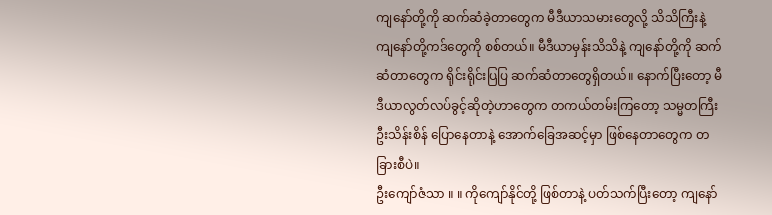ကျနော်တို့ကို ဆက်ဆံခဲ့တာတွေက မီဒီယာသမားတွေလို့ သိသိကြီးနဲ့ ကျနော်တို့ကဒ်တွေကို စစ်တယ်။ မီဒီယာမှန်းသိသိနဲ့ ကျနော်တို့ကို ဆက်ဆံတာတွေက ရိုင်းရိုင်းပြပြ ဆက်ဆံတာတွေရှိတယ်။ နောက်ပြီးတော့ မီဒီယာလွတ်လပ်ခွင့်ဆိုတဲ့ဟာတွေက တကယ်တမ်းကြတော့ သမ္မတကြီးဦးသိန်းစိန် ပြောနေတာနဲ့ အောက်ခြေအဆင့်မှာ ဖြစ်နေတာတွေက တခြားစီပဲ။
ဦးကျော်ဇံသာ ။ ။ ကိုကျော်နိုင်တို့ ဖြစ်တာနဲ့ ပတ်သက်ပြီးတော့ ကျနော်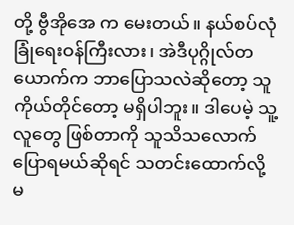တို့ ဗွီအိုအေ က မေးတယ်။ နယ်စပ်လုံခြုံရေးဝန်ကြီးလား၊ အဲဒီပုဂ္ဂိုလ်တယောက်က ဘာပြောသလဲဆိုတော့ သူကိုယ်တိုင်တော့ မရှိပါဘူး။ ဒါပေမဲ့ သူ့လူတွေ ဖြစ်တာကို သူသိသလောက် ပြောရမယ်ဆိုရင် သတင်းထောက်လို့ မ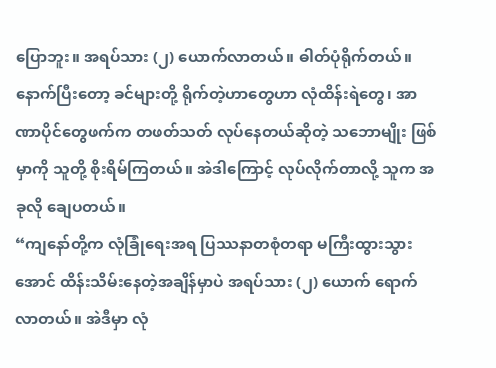ပြောဘူး။ အရပ်သား (၂) ယောက်လာတယ်။ ဓါတ်ပုံရိုက်တယ်။ နောက်ပြီးတော့ ခင်များတို့ ရိုက်တဲ့ဟာတွေဟာ လုံထိန်းရဲတွေ၊ အာဏာပိုင်တွေဖက်က တဖတ်သတ် လုပ်နေတယ်ဆိုတဲ့ သဘောမျိုး ဖြစ်မှာကို သူတို့ စိုးရိမ်ကြတယ်။ အဲဒါကြောင့် လုပ်လိုက်တာလို့ သူက အခုလို ချေပတယ်။
“ကျနော်တို့က လုံခြုံရေးအရ ပြဿနာတစုံတရာ မကြီးထွားသွားအောင် ထိန်းသိမ်းနေတဲ့အချိန်မှာပဲ အရပ်သား (၂) ယောက် ရောက်လာတယ်။ အဲဒီမှာ လုံ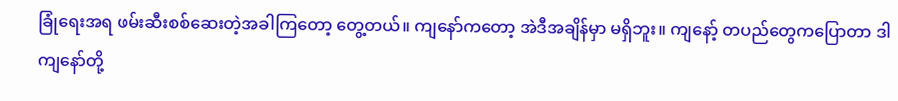ခြုံရေးအရ ဖမ်းဆီးစစ်ဆေးတဲ့အခါကြတော့ တွေ့တယ်။ ကျနော်ကတော့ အဲဒီအချိန်မှာ မရှိဘူး။ ကျနော့် တပည်တွေကပြောတာ ဒါ ကျနော်တို့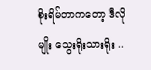စိုးရိမ်တာကတော့ ဒီလိုမျိုး သွေးရိုးသားရိုး ..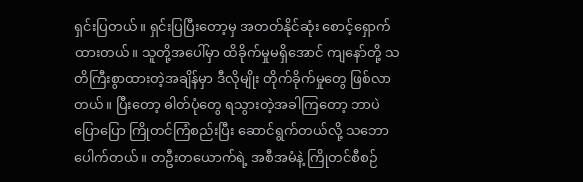ရှင်းပြတယ်။ ရှင်းပြပြီးတော့မှ အတတ်နိုင်ဆုံး စောင့်ရှောက်ထားတယ်။ သူတို့အပေါ်မှာ ထိခိုက်မှုမရှိအောင် ကျနော်တို့ သတိကြီးစွာထားတဲ့အချိန်မှာ ဒီလိုမျိုး တိုက်ခိုက်မှုတွေ ဖြစ်လာတယ်။ ပြီးတော့ ဓါတ်ပုံတွေ ရသွားတဲ့အခါကြတော့ ဘာပဲပြောပြော ကြိုတင်ကြံစည်းပြီး ဆောင်ရွက်တယ်လို့ သဘောပေါက်တယ်။ တဦးတယောက်ရဲ့ အစီအမံနဲ့ ကြိုတင်စီစဉ်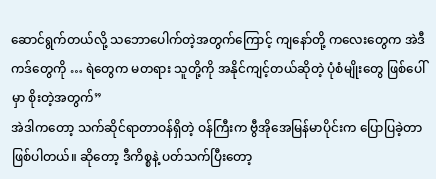ဆောင်ရွက်တယ်လို့ သဘောပေါက်တဲ့အတွက်ကြောင့် ကျနော်တို့ ကလေးတွေက အဲဒီကဒ်တွေကို … ရဲတွေက မတရား သူတို့ကို အနိုင်ကျင့်တယ်ဆိုတဲ့ ပုံစံမျိုးတွေ ဖြစ်ပေါ်မှာ စိုးတဲ့အတွက်”
အဲဒါကတော့ သက်ဆိုင်ရာတာဝန်ရှိတဲ့ ဝန်ကြီးက ဗွီအိုအေမြန်မာပိုင်းက ပြောပြခဲ့တာ ဖြစ်ပါတယ်။ ဆိုတော့ ဒီကိစ္စနဲ့ ပတ်သက်ပြီးတော့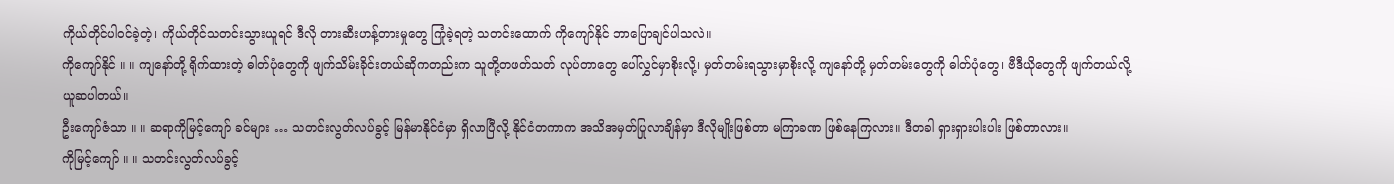ကိုယ်တိုင်ပါဝင်ခဲ့တဲ့၊ ကိုယ်တိုင်သတင်းသွားယူရင် ဒီလို တားဆီးဟန့်တားမှုတွေ ကြုံခဲ့ရတဲ့ သတင်းထောက် ကိုကျော်နိုင် ဘာပြောချင်ပါသလဲ။
ကိုကျော်နိုင် ။ ။ ကျနော်တို့ ရိုက်ထားတဲ့ ဓါတ်ပုံတွေကို ဖျက်သိမ်းခိုင်းတယ်ဆိုကတည်းက သူတို့တဖတ်သတ် လုပ်တာတွေ ပေါ်လွှင်မှာစိုးလို့၊ မှတ်တမ်းရသွားမှာစိုးလို့ ကျနော်တို့ မှတ်တမ်းတွေကို ဓါတ်ပုံတွေ၊ ဗီဒီယိုတွေကို ဖျက်တယ်လို့ ယူဆပါတယ်။
ဦးကျော်ဇံသာ ။ ။ ဆရာကိုမြင့်ကျော် ခင်များ … သတင်းလွတ်လပ်ခွင့် မြန်မာနိုင်ငံမှာ ရှိလာပြီလို့ နိုင်ငံတကာက အသိအမှတ်ပြုလာချိန်မှာ ဒီလိုမျိုးဖြစ်တာ မကြာခဏ ဖြစ်နေကြလား။ ဒီတခါ ရှားရှားပါးပါး ဖြစ်တာလား။
ကိုမြင့်ကျော် ။ ။ သတင်းလွတ်လပ်ခွင့်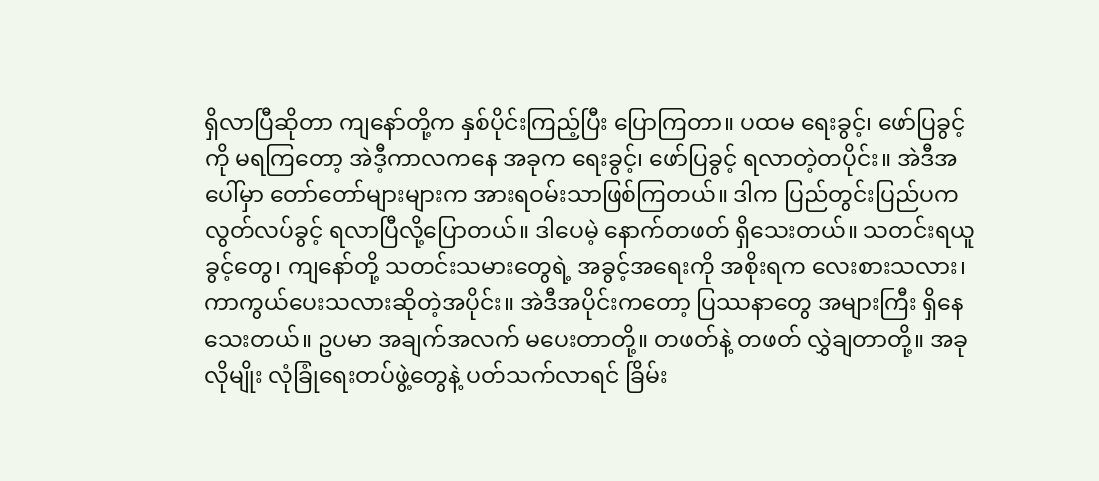ရှိလာပြီဆိုတာ ကျနော်တို့က နှစ်ပိုင်းကြည့်ပြီး ပြောကြတာ။ ပထမ ရေးခွင့်၊ ဖော်ပြခွင့်ကို မရကြတော့ အဲဒီ့ကာလကနေ အခုက ရေးခွင့်၊ ဖော်ပြခွင့် ရလာတဲ့တပိုင်း။ အဲဒီအပေါ်မှာ တော်တော်များများက အားရဝမ်းသာဖြစ်ကြတယ်။ ဒါက ပြည်တွင်းပြည်ပက လွတ်လပ်ခွင့် ရလာပြီလို့ပြောတယ်။ ဒါပေမဲ့ နောက်တဖတ် ရှိသေးတယ်။ သတင်းရယူခွင့်တွေ၊ ကျနော်တို့ သတင်းသမားတွေရဲ့ အခွင့်အရေးကို အစိုးရက လေးစားသလား၊ ကာကွယ်ပေးသလားဆိုတဲ့အပိုင်း။ အဲဒီအပိုင်းကတော့ ပြဿနာတွေ အများကြီး ရှိနေသေးတယ်။ ဥပမာ အချက်အလက် မပေးတာတို့။ တဖတ်နဲ့ တဖတ် လွှဲချတာတို့။ အခုလိုမျိုး လုံခြုံရေးတပ်ဖွဲ့တွေနဲ့ ပတ်သက်လာရင် ခြိမ်း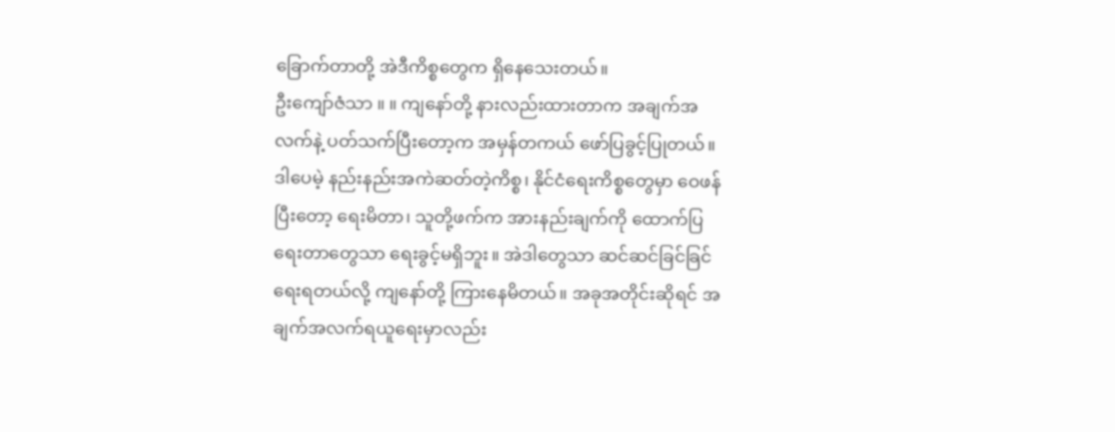ခြောက်တာတို့ အဲဒီကိစ္စတွေက ရှိနေသေးတယ်။
ဦးကျော်ဇံသာ ။ ။ ကျနော်တို့ နားလည်းထားတာက အချက်အလက်နဲ့ ပတ်သက်ပြီးတော့က အမှန်တကယ် ဖော်ပြခွင့်ပြုတယ်။ ဒါပေမဲ့ နည်းနည်းအကဲဆတ်တဲ့ကိစ္စ၊ နိုင်ငံရေးကိစ္စတွေမှာ ဝေဖန်ပြီးတော့ ရေးမိတာ၊ သူတို့ဖက်က အားနည်းချက်ကို ထောက်ပြရေးတာတွေသာ ရေးခွင့်မရှိဘူး။ အဲဒါတွေသာ ဆင်ဆင်ခြင်ခြင် ရေးရတယ်လို့ ကျနော်တို့ ကြားနေမိတယ်။ အခုအတိုင်းဆိုရင် အချက်အလက်ရယူရေးမှာလည်း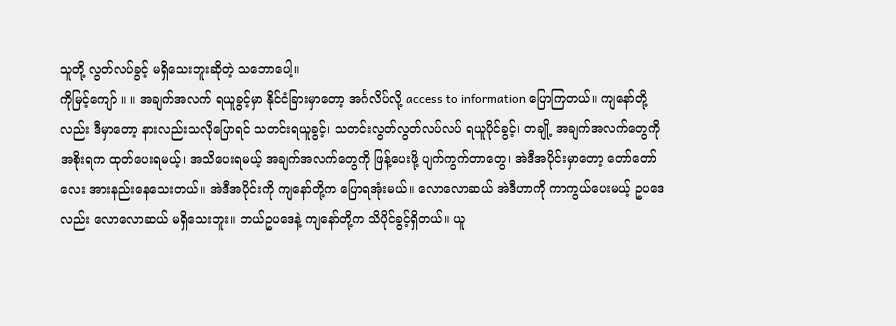သူတို့ လွတ်လပ်ခွင့် မရှိသေးဘူးဆိုတဲ့ သဘောပေါ့။
ကိုမြင့်ကျော် ။ ။ အချက်အလက် ရယူခွင့်မှာ နိုင်ငံခြားမှာတော့ အင်္ဂလိပ်လို့ access to information ပြောကြတယ်။ ကျနော်တို့လည်း ဒီမှာတော့ နားလည်းသလိုပြောရင် သတင်းရယူခွင့်၊ သတင်းလွတ်လွတ်လပ်လပ် ရယူပိုင်ခွင့်၊ တချို့ အချက်အလက်တွေကို အစိုးရက ထုတ်ပေးရမယ့်၊ အသိပေးရမယ့် အချက်အလက်တွေကို ဖြန့်ပေးဖို့ ပျက်ကွက်တာတွေ၊ အဲဒီအပိုင်းမှာတော့ တော်တော်လေး အားနည်းနေသေးတယ်။ အဲဒီအပိုင်းကို ကျနော်တို့က ပြောရအုံးမယ်။ လောလောဆယ် အဲဒီဟာကို ကာကွယ်ပေးမယ့် ဥပဒေလည်း လောလောဆယ် မရှိသေးဘူး။ ဘယ်ဥပဒေနဲ့ ကျနော်တို့က သိပိုင်ခွင့်ရှိတယ်။ ယူ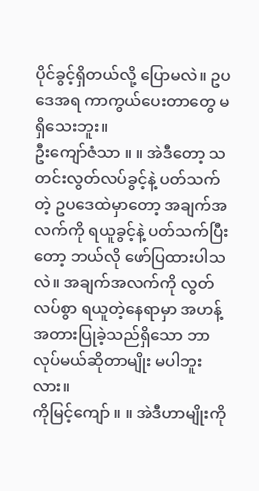ပိုင်ခွင့်ရှိတယ်လို့ ပြောမလဲ။ ဥပဒေအရ ကာကွယ်ပေးတာတွေ မရှိသေးဘူး။
ဦးကျော်ဇံသာ ။ ။ အဲဒီတော့ သတင်းလွတ်လပ်ခွင့်နဲ့ ပတ်သက်တဲ့ ဥပဒေထဲမှာတော့ အချက်အလက်ကို ရယူခွင့်နဲ့ ပတ်သက်ပြီးတော့ ဘယ်လို ဖော်ပြထားပါသလဲ။ အချက်အလက်ကို လွတ်လပ်စွာ ရယူတဲ့နေရာမှာ အဟန့်အတားပြုခဲ့သည်ရှိသော ဘာလုပ်မယ်ဆိုတာမျိုး မပါဘူးလား။
ကိုမြင့်ကျော် ။ ။ အဲဒီဟာမျိုးကို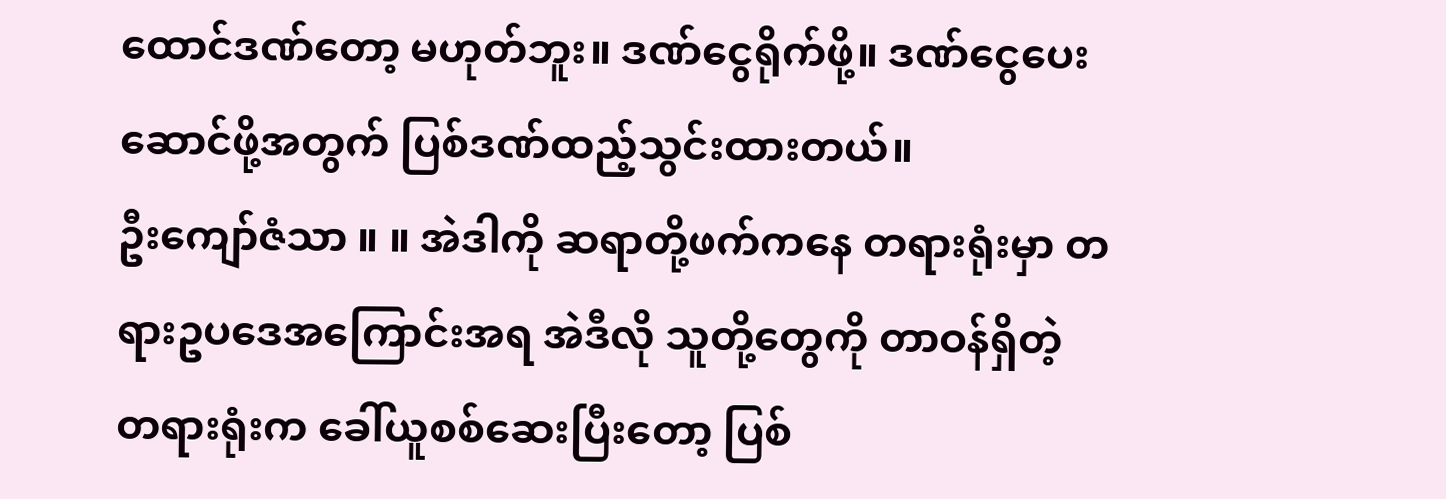ထောင်ဒဏ်တော့ မဟုတ်ဘူး။ ဒဏ်ငွေရိုက်ဖို့။ ဒဏ်ငွေပေးဆောင်ဖို့အတွက် ပြစ်ဒဏ်ထည့်သွင်းထားတယ်။
ဦးကျော်ဇံသာ ။ ။ အဲဒါကို ဆရာတို့ဖက်ကနေ တရားရုံးမှာ တရားဥပဒေအကြောင်းအရ အဲဒီလို သူတို့တွေကို တာဝန်ရှိတဲ့ တရားရုံးက ခေါ်ယူစစ်ဆေးပြီးတော့ ပြစ်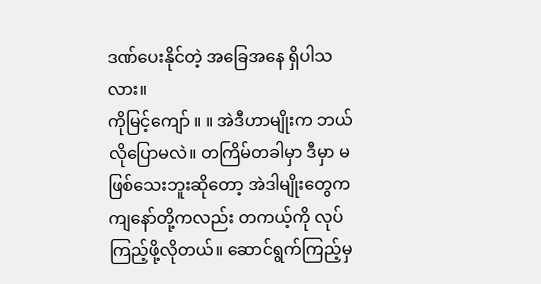ဒဏ်ပေးနိုင်တဲ့ အခြေအနေ ရှိပါသလား။
ကိုမြင့်ကျော် ။ ။ အဲဒီဟာမျိုးက ဘယ်လိုပြောမလဲ။ တကြိမ်တခါမှာ ဒီမှာ မဖြစ်သေးဘူးဆိုတော့ အဲဒါမျိုးတွေက ကျနော်တို့ကလည်း တကယ့်ကို လုပ်ကြည့်ဖို့လိုတယ်။ ဆောင်ရွက်ကြည့်မှ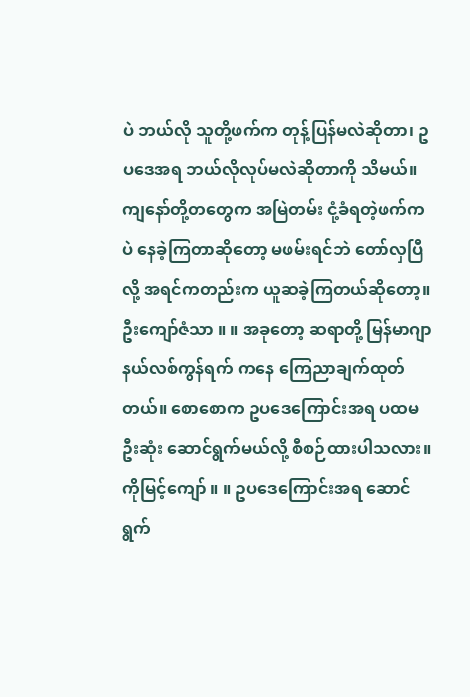ပဲ ဘယ်လို သူတို့ဖက်က တုန့်ပြန်မလဲဆိုတာ၊ ဥပဒေအရ ဘယ်လိုလုပ်မလဲဆိုတာကို သိမယ်။ ကျနော်တို့တတွေက အမြဲတမ်း ငုံ့ခံရတဲ့ဖက်ကပဲ နေခဲ့ကြတာဆိုတော့ မဖမ်းရင်ဘဲ တော်လှပြီလို့ အရင်ကတည်းက ယူဆခဲ့ကြတယ်ဆိုတော့။
ဦးကျော်ဇံသာ ။ ။ အခုတော့ ဆရာတို့ မြန်မာဂျာနယ်လစ်ကွန်ရက် ကနေ ကြေညာချက်ထုတ်တယ်။ စောစောက ဥပဒေကြောင်းအရ ပထမဦးဆုံး ဆောင်ရွက်မယ်လို့ စီစဉ်ထားပါသလား။
ကိုမြင့်ကျော် ။ ။ ဥပဒေကြောင်းအရ ဆောင်ရွက်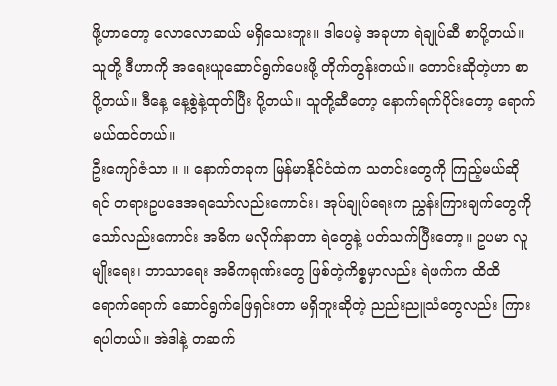ဖို့ဟာတော့ လောလောဆယ် မရှိသေးဘူး။ ဒါပေမဲ့ အခုဟာ ရဲချုပ်ဆီ စာပို့တယ်။ သူတို့ ဒီဟာကို အရေးယူဆောင်ရွက်ပေးဖို့ တိုက်တွန်းတယ်။ တောင်းဆိုတဲ့ဟာ စာပို့တယ်။ ဒီနေ့ နေ့စွဲနဲ့ထုတ်ပြီး ပို့တယ်။ သူတို့ဆီတော့ နောက်ရက်ပိုင်းတော့ ရောက်မယ်ထင်တယ်။
ဦးကျော်ဇံသာ ။ ။ နောက်တခုက မြန်မာနိုင်ငံထဲက သတင်းတွေကို ကြည့်မယ်ဆိုရင် တရားဥပဒေအရသော်လည်းကောင်း၊ အုပ်ချုပ်ရေးက ညွှန်းကြားချက်တွေကိုသော်လည်းကောင်း အဓိက မလိုက်နာတာ ရဲတွေနဲ့ ပတ်သက်ပြီးတော့။ ဥပမာ လူမျိုးရေး၊ ဘာသာရေး အဓိကရုဏ်းတွေ ဖြစ်တဲ့ကိစ္စမှာလည်း ရဲဖက်က ထိထိရောက်ရောက် ဆောင်ရွက်ဖြေရှင်းတာ မရှိဘူးဆိုတဲ့ ညည်းညူသံတွေလည်း ကြားရပါတယ်။ အဲဒါနဲ့ တဆက်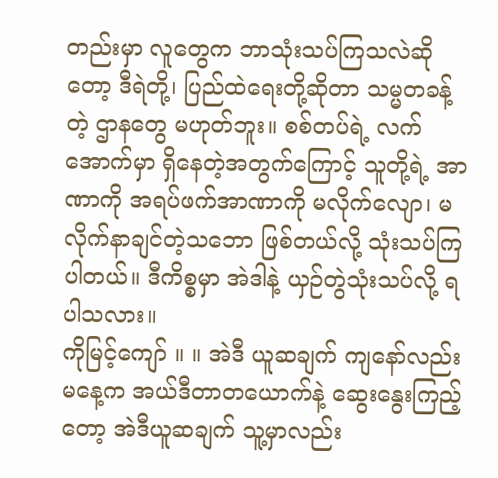တည်းမှာ လူတွေက ဘာသုံးသပ်ကြသလဲဆိုတော့ ဒီရဲတို့၊ ပြည်ထဲရေးတို့ဆိုတာ သမ္မတခန့်တဲ့ ဌာနတွေ မဟုတ်ဘူး။ စစ်တပ်ရဲ့ လက်အောက်မှာ ရှိနေတဲ့အတွက်ကြောင့် သူတို့ရဲ့ အာဏာကို အရပ်ဖက်အာဏာကို မလိုက်လျော၊ မလိုက်နာချင်တဲ့သဘော ဖြစ်တယ်လို့ သုံးသပ်ကြပါတယ်။ ဒီကိစ္စမှာ အဲဒါနဲ့ ယှဉ်တွဲသုံးသပ်လို့ ရပါသလား။
ကိုမြင့်ကျော် ။ ။ အဲဒီ ယူဆချက် ကျနော်လည်း မနေ့က အယ်ဒီတာတယောက်နဲ့ ဆွေးနွေးကြည့်တော့ အဲဒီယူဆချက် သူ့မှာလည်း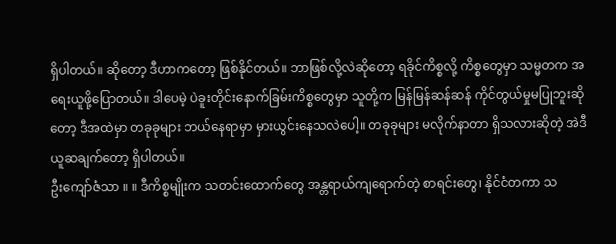ရှိပါတယ်။ ဆိုတော့ ဒီဟာကတော့ ဖြစ်နိုင်တယ်။ ဘာဖြစ်လို့လဲဆိုတော့ ရခိုင်ကိစ္စလို့ ကိစ္စတွေမှာ သမ္မတက အရေးယူဖို့ပြောတယ်။ ဒါပေမဲ့ ပဲခူးတိုင်းနောက်ခြမ်းကိစ္စတွေမှာ သူတို့က မြန်မြန်ဆန်ဆန် ကိုင်တွယ်မှုမပြုဘူးဆိုတော့ ဒီအထဲမှာ တခုခုများ ဘယ်နေရာမှာ မှားယွင်းနေသလဲပေါ့။ တခုခုများ မလိုက်နာတာ ရှိသလားဆိုတဲ့ အဲဒီ ယူဆချက်တော့ ရှိပါတယ်။
ဦးကျော်ဇံသာ ။ ။ ဒီကိစ္စမျိုးက သတင်းထောက်တွေ အန္တရာယ်ကျရောက်တဲ့ စာရင်းတွေ၊ နိုင်ငံတကာ သ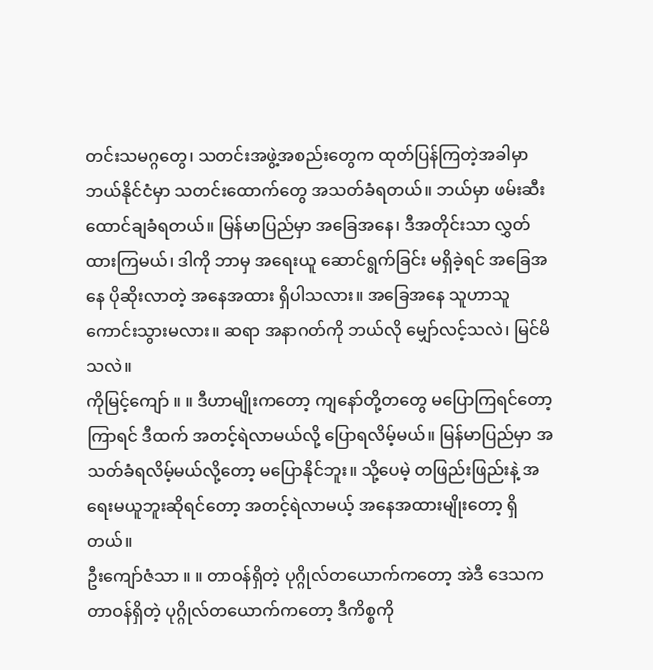တင်းသမဂ္ဂတွေ၊ သတင်းအဖွဲ့အစည်းတွေက ထုတ်ပြန်ကြတဲ့အခါမှာ ဘယ်နိုင်ငံမှာ သတင်းထောက်တွေ အသတ်ခံရတယ်။ ဘယ်မှာ ဖမ်းဆီးထောင်ချခံရတယ်။ မြန်မာပြည်မှာ အခြေအနေ၊ ဒီအတိုင်းသာ လွှတ်ထားကြမယ်၊ ဒါကို ဘာမှ အရေးယူ ဆောင်ရွက်ခြင်း မရှိခဲ့ရင် အခြေအနေ ပိုဆိုးလာတဲ့ အနေအထား ရှိပါသလား။ အခြေအနေ သူဟာသူ ကောင်းသွားမလား။ ဆရာ အနာဂတ်ကို ဘယ်လို မျှော်လင့်သလဲ၊ မြင်မိသလဲ။
ကိုမြင့်ကျော် ။ ။ ဒီဟာမျိုးကတော့ ကျနော်တို့တတွေ မပြောကြရင်တော့ ကြာရင် ဒီထက် အတင့်ရဲလာမယ်လို့ ပြောရလိမ့်မယ်။ မြန်မာပြည်မှာ အသတ်ခံရလိမ့်မယ်လို့တော့ မပြောနိုင်ဘူး။ သို့ပေမဲ့ တဖြည်းဖြည်းနဲ့ အရေးမယူဘူးဆိုရင်တော့ အတင့်ရဲလာမယ့် အနေအထားမျိုးတော့ ရှိတယ်။
ဦးကျော်ဇံသာ ။ ။ တာဝန်ရှိတဲ့ ပုဂ္ဂိုလ်တယောက်ကတော့ အဲဒီ ဒေသက တာဝန်ရှိတဲ့ ပုဂ္ဂိုလ်တယောက်ကတော့ ဒီကိစ္စကို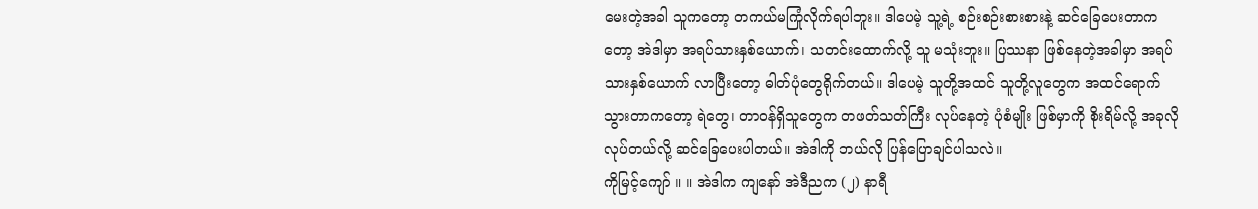မေးတဲ့အခါ သူကတော့ တကယ်မကြုံလိုက်ရပါဘူး။ ဒါပေမဲ့ သူ့ရဲ့ စဉ်းစဉ်းစားစားနဲ့ ဆင်ခြေပေးတာကတော့ အဲဒါမှာ အရပ်သားနှစ်ယောက်၊ သတင်းထောက်လို့ သူ မသုံးဘူး။ ပြဿနာ ဖြစ်နေတဲ့အခါမှာ အရပ်သားနှစ်ယောက် လာပြီးတော့ ဓါတ်ပုံတွေရိုက်တယ်။ ဒါပေမဲ့ သူတို့အထင် သူတို့လူတွေက အထင်ရောက်သွားတာကတော့ ရဲတွေ၊ တာဝန်ရှိသူတွေက တဖတ်သတ်ကြီး လုပ်နေတဲ့ ပုံစံမျိုး ဖြစ်မှာကို စိုးရိမ်လို့ အခုလို လုပ်တယ်လို့ ဆင်ခြေပေးပါတယ်။ အဲဒါကို ဘယ်လို ပြန်ပြောချင်ပါသလဲ။
ကိုမြင့်ကျော် ။ ။ အဲဒါက ကျနော် အဲဒီညက (၂) နာရီ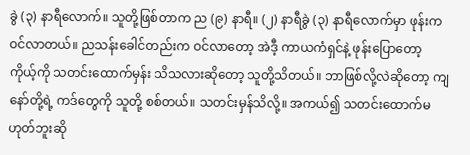ခွဲ (၃) နာရီလောက်။ သူတို့ဖြစ်တာက ည (၉) နာရီ။ (၂) နာရီခွဲ (၃) နာရီလောက်မှာ ဖုန်းကဝင်လာတယ်။ ညသန်းခေါင်တည်းက ဝင်လာတော့ အဲဒီ့ ကာယကံရှင်နဲ့ ဖုန်းပြောတော့ ကိုယ့်ကို သတင်းထောက်မှန်း သိသလားဆိုတော့ သူတို့သိတယ်။ ဘာဖြစ်လို့လဲဆိုတော့ ကျနော်တို့ရဲ့ ကဒ်တွေကို သူတို့ စစ်တယ်။ သတင်းမှန်သိလို့။ အကယ်၍ သတင်းထောက်မဟုတ်ဘူးဆို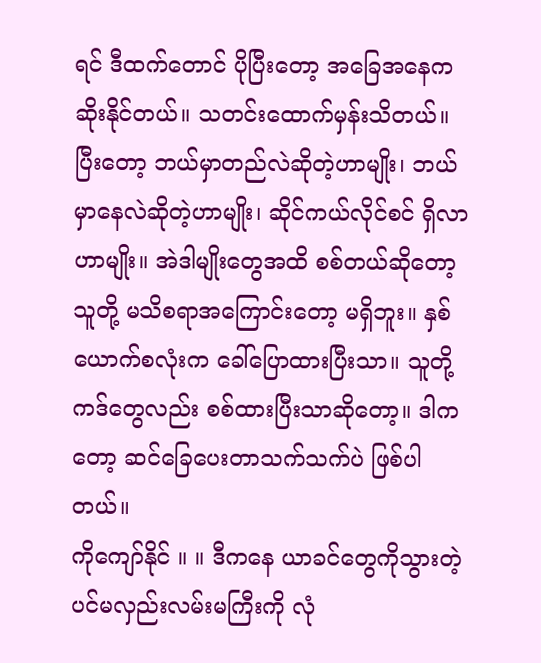ရင် ဒီထက်တောင် ပိုပြီးတော့ အခြေအနေက ဆိုးနိုင်တယ်။ သတင်းထောက်မှန်းသိတယ်။ ပြီးတော့ ဘယ်မှာတည်လဲဆိုတဲ့ဟာမျိုး၊ ဘယ်မှာနေလဲဆိုတဲ့ဟာမျိုး၊ ဆိုင်ကယ်လိုင်စင် ရှိလာဟာမျိုး။ အဲဒါမျိုးတွေအထိ စစ်တယ်ဆိုတော့ သူတို့ မသိစရာအကြောင်းတော့ မရှိဘူး။ နှစ်ယောက်စလုံးက ခေါ်ပြောထားပြီးသာ။ သူတို့ကဒ်တွေလည်း စစ်ထားပြီးသာဆိုတော့။ ဒါကတော့ ဆင်ခြေပေးတာသက်သက်ပဲ ဖြစ်ပါတယ်။
ကိုကျော်နိုင် ။ ။ ဒီကနေ ယာခင်တွေကိုသွားတဲ့ ပင်မလှည်းလမ်းမကြီးကို လုံ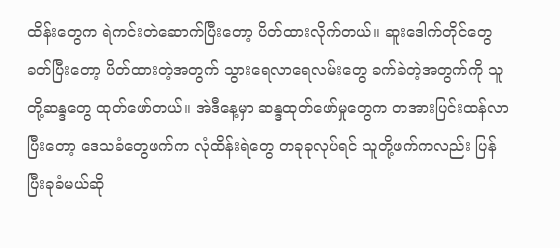ထိန်းတွေက ရဲကင်းတဲဆောက်ပြီးတော့ ပိတ်ထားလိုက်တယ်။ ဆူးဒေါက်တိုင်တွေခတ်ပြီးတော့ ပိတ်ထားတဲ့အတွက် သွားရေလာရေလမ်းတွေ ခက်ခဲတဲ့အတွက်ကို သူတို့ဆန္ဒတွေ ထုတ်ဖော်တယ်။ အဲဒီနေ့မှာ ဆန္ဒထုတ်ဖော်မှုတွေက တအားပြင်းထန်လာပြီးတော့ ဒေသခံတွေဖက်က လုံထိန်းရဲတွေ တခုခုလုပ်ရင် သူတို့ဖက်ကလည်း ပြန်ပြီးခုခံမယ်ဆို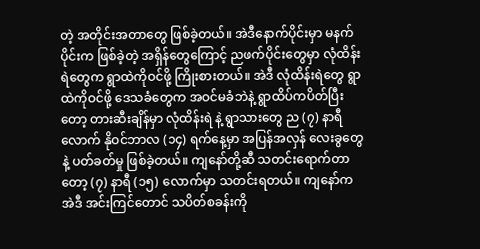တဲ့ အတိုင်းအတာတွေ ဖြစ်ခဲ့တယ်။ အဲဒီနောက်ပိုင်းမှာ မနက်ပိုင်းက ဖြစ်ခဲ့တဲ့ အရှိန်တွေကြောင့် ညဖက်ပိုင်းတွေမှာ လုံထိန်းရဲတွေက ရွာထဲကိုဝင်ဖို့ ကြိုးစားတယ်။ အဲဒီ လုံထိန်းရဲတွေ ရွာထဲကိုဝင်ဖို့ ဒေသခံတွေက အဝင်မခံဘဲနဲ့ ရွာထိပ်ကပိတ်ပြီးတော့ တားဆီးချိန်မှာ လုံထိန်းရဲ နဲ့ ရွာသားတွေ ည (၇) နာရီလောက် နိုဝင်ဘာလ (၁၄) ရက်နေ့မှာ အပြန်အလှန် လေးခွတွေနဲ့ ပတ်ခတ်မှု ဖြစ်ခဲ့တယ်။ ကျနော်တို့ဆီ သတင်းရောက်တာတော့ (၇) နာရီ (၁၅) လောက်မှာ သတင်းရတယ်။ ကျနော်က အဲဒီ အင်းကြင်တောင် သပိတ်စခန်းကို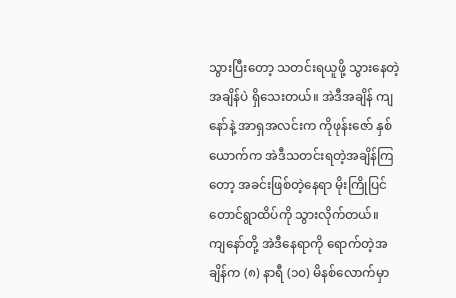သွားပြီးတော့ သတင်းရယူဖို့ သွားနေတဲ့အချိန်ပဲ ရှိသေးတယ်။ အဲဒီအချိန် ကျနော်နဲ့ အာရှအလင်းက ကိုဖုန်းဇော် နှစ်ယောက်က အဲဒီသတင်းရတဲ့အချိန်ကြတော့ အခင်းဖြစ်တဲ့နေရာ မိုးကြိုပြင် တောင်ရွာထိပ်ကို သွားလိုက်တယ်။
ကျနော်တို့ အဲဒီနေရာကို ရောက်တဲ့အချိန်က (၈) နာရီ (၁၀) မိနစ်လောက်မှာ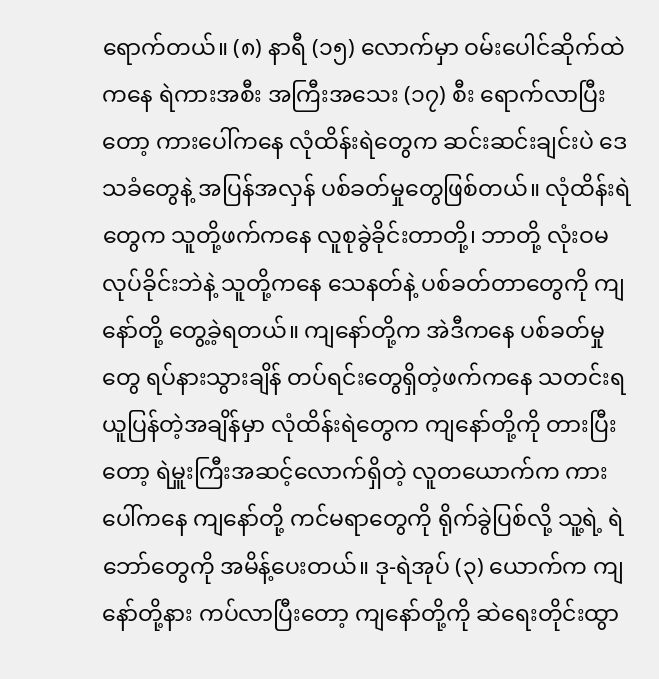ရောက်တယ်။ (၈) နာရီ (၁၅) လောက်မှာ ဝမ်းပေါင်ဆိုက်ထဲကနေ ရဲကားအစီး အကြီးအသေး (၁၇) စီး ရောက်လာပြီးတော့ ကားပေါ်ကနေ လုံထိန်းရဲတွေက ဆင်းဆင်းချင်းပဲ ဒေသခံတွေနဲ့ အပြန်အလှန် ပစ်ခတ်မှုတွေဖြစ်တယ်။ လုံထိန်းရဲတွေက သူတို့ဖက်ကနေ လူစုခွဲခိုင်းတာတို့၊ ဘာတို့ လုံးဝမလုပ်ခိုင်းဘဲနဲ့ သူတို့ကနေ သေနတ်နဲ့ ပစ်ခတ်တာတွေကို ကျနော်တို့ တွေ့ခဲ့ရတယ်။ ကျနော်တို့က အဲဒီကနေ ပစ်ခတ်မှုတွေ ရပ်နားသွားချိန် တပ်ရင်းတွေရှိတဲ့ဖက်ကနေ သတင်းရယူပြန်တဲ့အချိန်မှာ လုံထိန်းရဲတွေက ကျနော်တို့ကို တားပြီးတော့ ရဲမှူးကြီးအဆင့်လောက်ရှိတဲ့ လူတယောက်က ကားပေါ်ကနေ ကျနော်တို့ ကင်မရာတွေကို ရိုက်ခွဲပြစ်လို့ သူ့ရဲ့ ရဲဘော်တွေကို အမိန့်ပေးတယ်။ ဒု-ရဲအုပ် (၃) ယောက်က ကျနော်တို့နား ကပ်လာပြီးတော့ ကျနော်တို့ကို ဆဲရေးတိုင်းထွာ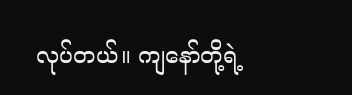လုပ်တယ်။ ကျနော်တို့ရဲ့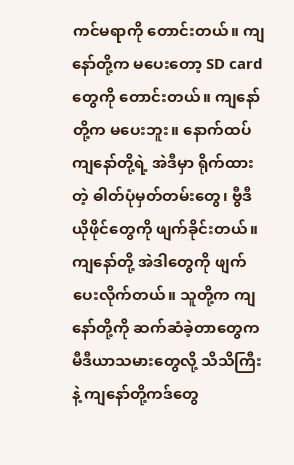ကင်မရာကို တောင်းတယ်။ ကျနော်တို့က မပေးတော့ SD card တွေကို တောင်းတယ်။ ကျနော်တို့က မပေးဘူး။ နောက်ထပ် ကျနော်တို့ရဲ့ အဲဒီမှာ ရိုက်ထားတဲ့ ဓါတ်ပုံမှတ်တမ်းတွေ၊ ဗွီဒီယိုဖိုင်တွေကို ဖျက်ခိုင်းတယ်။ ကျနော်တို့ အဲဒါတွေကို ဖျက်ပေးလိုက်တယ်။ သူတို့က ကျနော်တို့ကို ဆက်ဆံခဲ့တာတွေက မီဒီယာသမားတွေလို့ သိသိကြီးနဲ့ ကျနော်တို့ကဒ်တွေ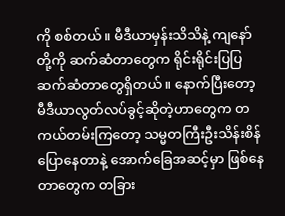ကို စစ်တယ်။ မီဒီယာမှန်းသိသိနဲ့ ကျနော်တို့ကို ဆက်ဆံတာတွေက ရိုင်းရိုင်းပြပြ ဆက်ဆံတာတွေရှိတယ်။ နောက်ပြီးတော့ မီဒီယာလွတ်လပ်ခွင့်ဆိုတဲ့ဟာတွေက တကယ်တမ်းကြတော့ သမ္မတကြီးဦးသိန်းစိန် ပြောနေတာနဲ့ အောက်ခြေအဆင့်မှာ ဖြစ်နေတာတွေက တခြား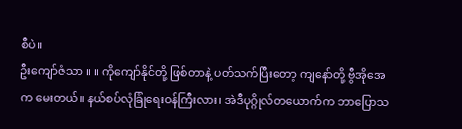စီပဲ။
ဦးကျော်ဇံသာ ။ ။ ကိုကျော်နိုင်တို့ ဖြစ်တာနဲ့ ပတ်သက်ပြီးတော့ ကျနော်တို့ ဗွီအိုအေ က မေးတယ်။ နယ်စပ်လုံခြုံရေးဝန်ကြီးလား၊ အဲဒီပုဂ္ဂိုလ်တယောက်က ဘာပြောသ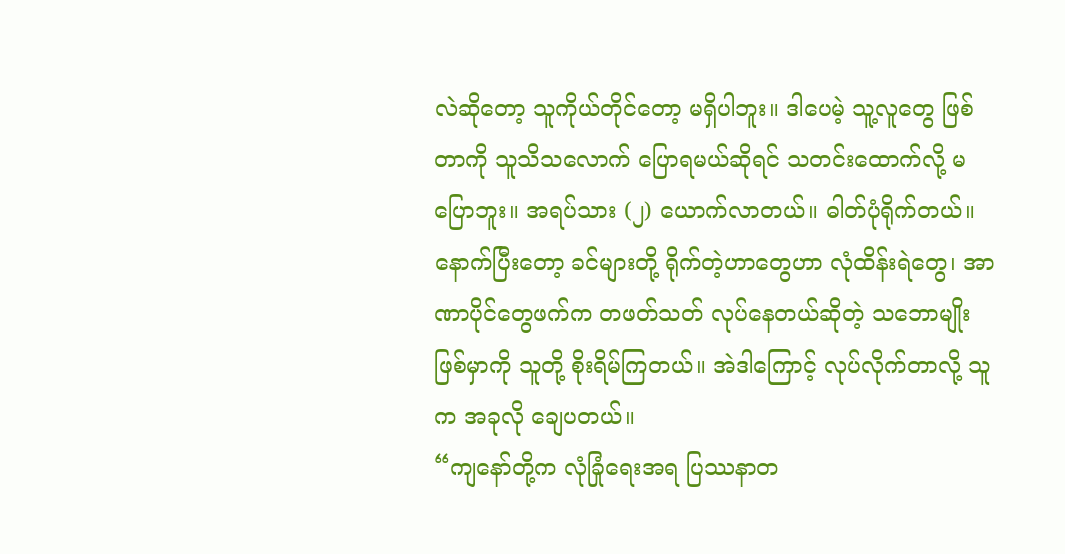လဲဆိုတော့ သူကိုယ်တိုင်တော့ မရှိပါဘူး။ ဒါပေမဲ့ သူ့လူတွေ ဖြစ်တာကို သူသိသလောက် ပြောရမယ်ဆိုရင် သတင်းထောက်လို့ မပြောဘူး။ အရပ်သား (၂) ယောက်လာတယ်။ ဓါတ်ပုံရိုက်တယ်။ နောက်ပြီးတော့ ခင်များတို့ ရိုက်တဲ့ဟာတွေဟာ လုံထိန်းရဲတွေ၊ အာဏာပိုင်တွေဖက်က တဖတ်သတ် လုပ်နေတယ်ဆိုတဲ့ သဘောမျိုး ဖြစ်မှာကို သူတို့ စိုးရိမ်ကြတယ်။ အဲဒါကြောင့် လုပ်လိုက်တာလို့ သူက အခုလို ချေပတယ်။
“ကျနော်တို့က လုံခြုံရေးအရ ပြဿနာတ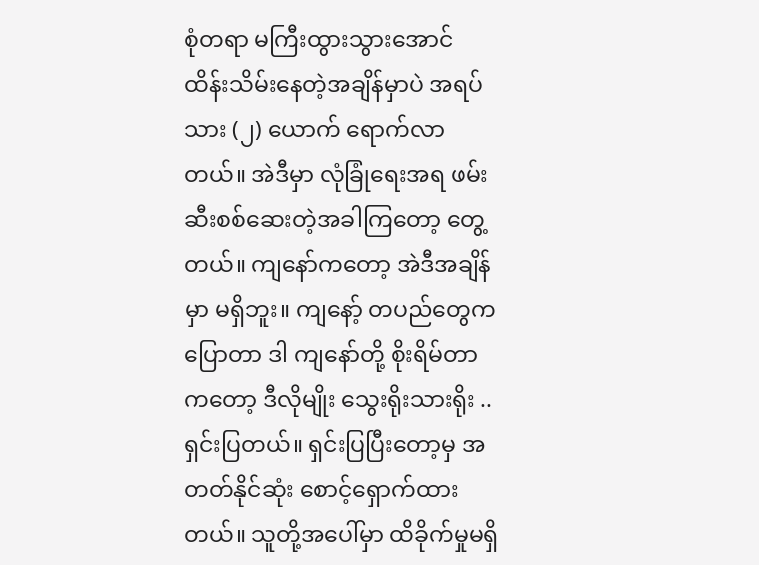စုံတရာ မကြီးထွားသွားအောင် ထိန်းသိမ်းနေတဲ့အချိန်မှာပဲ အရပ်သား (၂) ယောက် ရောက်လာတယ်။ အဲဒီမှာ လုံခြုံရေးအရ ဖမ်းဆီးစစ်ဆေးတဲ့အခါကြတော့ တွေ့တယ်။ ကျနော်ကတော့ အဲဒီအချိန်မှာ မရှိဘူး။ ကျနော့် တပည်တွေကပြောတာ ဒါ ကျနော်တို့ စိုးရိမ်တာကတော့ ဒီလိုမျိုး သွေးရိုးသားရိုး .. ရှင်းပြတယ်။ ရှင်းပြပြီးတော့မှ အတတ်နိုင်ဆုံး စောင့်ရှောက်ထားတယ်။ သူတို့အပေါ်မှာ ထိခိုက်မှုမရှိ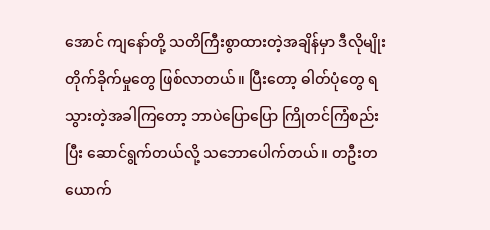အောင် ကျနော်တို့ သတိကြီးစွာထားတဲ့အချိန်မှာ ဒီလိုမျိုး တိုက်ခိုက်မှုတွေ ဖြစ်လာတယ်။ ပြီးတော့ ဓါတ်ပုံတွေ ရသွားတဲ့အခါကြတော့ ဘာပဲပြောပြော ကြိုတင်ကြံစည်းပြီး ဆောင်ရွက်တယ်လို့ သဘောပေါက်တယ်။ တဦးတယောက်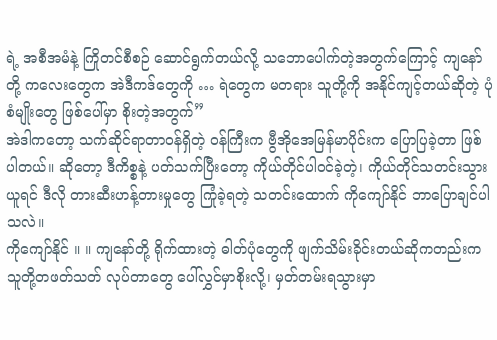ရဲ့ အစီအမံနဲ့ ကြိုတင်စီစဉ် ဆောင်ရွက်တယ်လို့ သဘောပေါက်တဲ့အတွက်ကြောင့် ကျနော်တို့ ကလေးတွေက အဲဒီကဒ်တွေကို … ရဲတွေက မတရား သူတို့ကို အနိုင်ကျင့်တယ်ဆိုတဲ့ ပုံစံမျိုးတွေ ဖြစ်ပေါ်မှာ စိုးတဲ့အတွက်”
အဲဒါကတော့ သက်ဆိုင်ရာတာဝန်ရှိတဲ့ ဝန်ကြီးက ဗွီအိုအေမြန်မာပိုင်းက ပြောပြခဲ့တာ ဖြစ်ပါတယ်။ ဆိုတော့ ဒီကိစ္စနဲ့ ပတ်သက်ပြီးတော့ ကိုယ်တိုင်ပါဝင်ခဲ့တဲ့၊ ကိုယ်တိုင်သတင်းသွားယူရင် ဒီလို တားဆီးဟန့်တားမှုတွေ ကြုံခဲ့ရတဲ့ သတင်းထောက် ကိုကျော်နိုင် ဘာပြောချင်ပါသလဲ။
ကိုကျော်နိုင် ။ ။ ကျနော်တို့ ရိုက်ထားတဲ့ ဓါတ်ပုံတွေကို ဖျက်သိမ်းခိုင်းတယ်ဆိုကတည်းက သူတို့တဖတ်သတ် လုပ်တာတွေ ပေါ်လွှင်မှာစိုးလို့၊ မှတ်တမ်းရသွားမှာ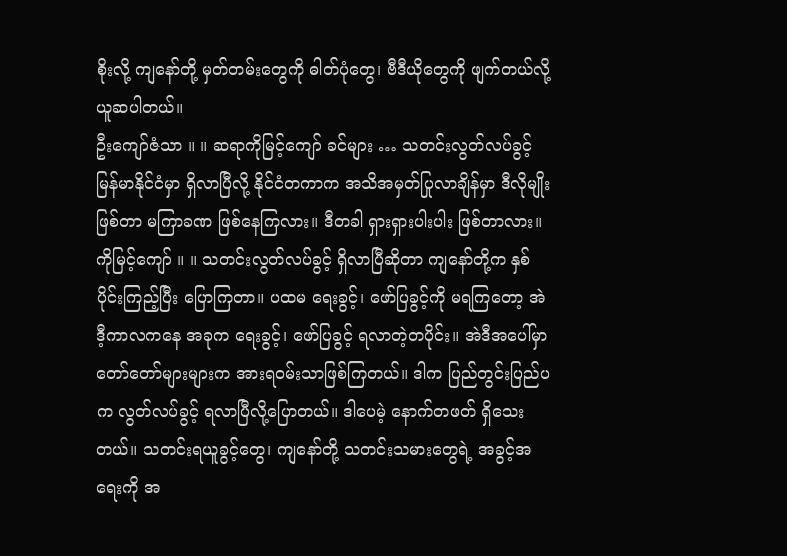စိုးလို့ ကျနော်တို့ မှတ်တမ်းတွေကို ဓါတ်ပုံတွေ၊ ဗီဒီယိုတွေကို ဖျက်တယ်လို့ ယူဆပါတယ်။
ဦးကျော်ဇံသာ ။ ။ ဆရာကိုမြင့်ကျော် ခင်များ … သတင်းလွတ်လပ်ခွင့် မြန်မာနိုင်ငံမှာ ရှိလာပြီလို့ နိုင်ငံတကာက အသိအမှတ်ပြုလာချိန်မှာ ဒီလိုမျိုးဖြစ်တာ မကြာခဏ ဖြစ်နေကြလား။ ဒီတခါ ရှားရှားပါးပါး ဖြစ်တာလား။
ကိုမြင့်ကျော် ။ ။ သတင်းလွတ်လပ်ခွင့် ရှိလာပြီဆိုတာ ကျနော်တို့က နှစ်ပိုင်းကြည့်ပြီး ပြောကြတာ။ ပထမ ရေးခွင့်၊ ဖော်ပြခွင့်ကို မရကြတော့ အဲဒီ့ကာလကနေ အခုက ရေးခွင့်၊ ဖော်ပြခွင့် ရလာတဲ့တပိုင်း။ အဲဒီအပေါ်မှာ တော်တော်များများက အားရဝမ်းသာဖြစ်ကြတယ်။ ဒါက ပြည်တွင်းပြည်ပက လွတ်လပ်ခွင့် ရလာပြီလို့ပြောတယ်။ ဒါပေမဲ့ နောက်တဖတ် ရှိသေးတယ်။ သတင်းရယူခွင့်တွေ၊ ကျနော်တို့ သတင်းသမားတွေရဲ့ အခွင့်အရေးကို အ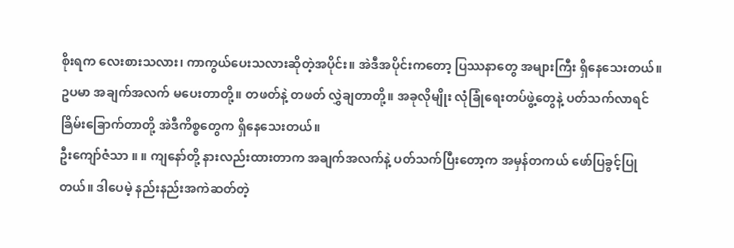စိုးရက လေးစားသလား၊ ကာကွယ်ပေးသလားဆိုတဲ့အပိုင်း။ အဲဒီအပိုင်းကတော့ ပြဿနာတွေ အများကြီး ရှိနေသေးတယ်။ ဥပမာ အချက်အလက် မပေးတာတို့။ တဖတ်နဲ့ တဖတ် လွှဲချတာတို့။ အခုလိုမျိုး လုံခြုံရေးတပ်ဖွဲ့တွေနဲ့ ပတ်သက်လာရင် ခြိမ်းခြောက်တာတို့ အဲဒီကိစ္စတွေက ရှိနေသေးတယ်။
ဦးကျော်ဇံသာ ။ ။ ကျနော်တို့ နားလည်းထားတာက အချက်အလက်နဲ့ ပတ်သက်ပြီးတော့က အမှန်တကယ် ဖော်ပြခွင့်ပြုတယ်။ ဒါပေမဲ့ နည်းနည်းအကဲဆတ်တဲ့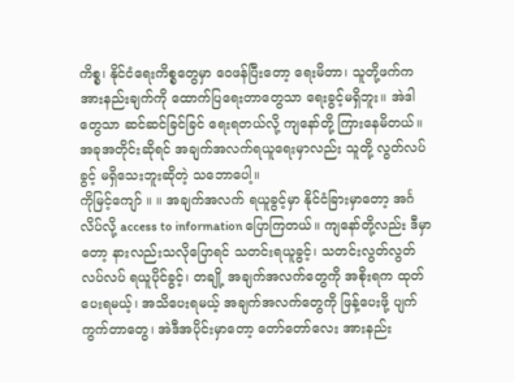ကိစ္စ၊ နိုင်ငံရေးကိစ္စတွေမှာ ဝေဖန်ပြီးတော့ ရေးမိတာ၊ သူတို့ဖက်က အားနည်းချက်ကို ထောက်ပြရေးတာတွေသာ ရေးခွင့်မရှိဘူး။ အဲဒါတွေသာ ဆင်ဆင်ခြင်ခြင် ရေးရတယ်လို့ ကျနော်တို့ ကြားနေမိတယ်။ အခုအတိုင်းဆိုရင် အချက်အလက်ရယူရေးမှာလည်း သူတို့ လွတ်လပ်ခွင့် မရှိသေးဘူးဆိုတဲ့ သဘောပေါ့။
ကိုမြင့်ကျော် ။ ။ အချက်အလက် ရယူခွင့်မှာ နိုင်ငံခြားမှာတော့ အင်္ဂလိပ်လို့ access to information ပြောကြတယ်။ ကျနော်တို့လည်း ဒီမှာတော့ နားလည်းသလိုပြောရင် သတင်းရယူခွင့်၊ သတင်းလွတ်လွတ်လပ်လပ် ရယူပိုင်ခွင့်၊ တချို့ အချက်အလက်တွေကို အစိုးရက ထုတ်ပေးရမယ့်၊ အသိပေးရမယ့် အချက်အလက်တွေကို ဖြန့်ပေးဖို့ ပျက်ကွက်တာတွေ၊ အဲဒီအပိုင်းမှာတော့ တော်တော်လေး အားနည်း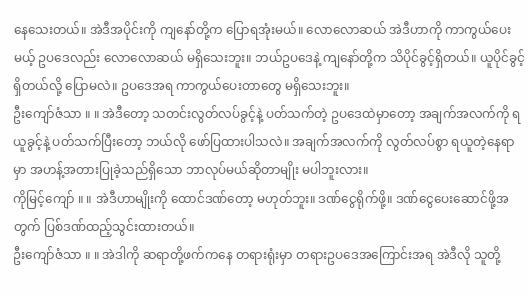နေသေးတယ်။ အဲဒီအပိုင်းကို ကျနော်တို့က ပြောရအုံးမယ်။ လောလောဆယ် အဲဒီဟာကို ကာကွယ်ပေးမယ့် ဥပဒေလည်း လောလောဆယ် မရှိသေးဘူး။ ဘယ်ဥပဒေနဲ့ ကျနော်တို့က သိပိုင်ခွင့်ရှိတယ်။ ယူပိုင်ခွင့်ရှိတယ်လို့ ပြောမလဲ။ ဥပဒေအရ ကာကွယ်ပေးတာတွေ မရှိသေးဘူး။
ဦးကျော်ဇံသာ ။ ။ အဲဒီတော့ သတင်းလွတ်လပ်ခွင့်နဲ့ ပတ်သက်တဲ့ ဥပဒေထဲမှာတော့ အချက်အလက်ကို ရယူခွင့်နဲ့ ပတ်သက်ပြီးတော့ ဘယ်လို ဖော်ပြထားပါသလဲ။ အချက်အလက်ကို လွတ်လပ်စွာ ရယူတဲ့နေရာမှာ အဟန့်အတားပြုခဲ့သည်ရှိသော ဘာလုပ်မယ်ဆိုတာမျိုး မပါဘူးလား။
ကိုမြင့်ကျော် ။ ။ အဲဒီဟာမျိုးကို ထောင်ဒဏ်တော့ မဟုတ်ဘူး။ ဒဏ်ငွေရိုက်ဖို့။ ဒဏ်ငွေပေးဆောင်ဖို့အတွက် ပြစ်ဒဏ်ထည့်သွင်းထားတယ်။
ဦးကျော်ဇံသာ ။ ။ အဲဒါကို ဆရာတို့ဖက်ကနေ တရားရုံးမှာ တရားဥပဒေအကြောင်းအရ အဲဒီလို သူတို့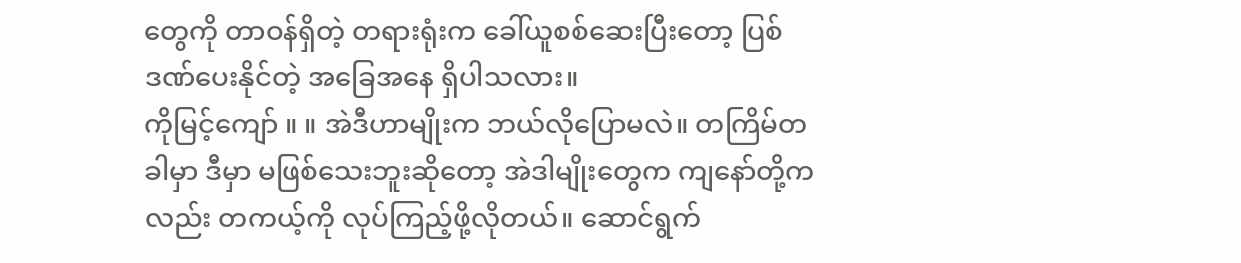တွေကို တာဝန်ရှိတဲ့ တရားရုံးက ခေါ်ယူစစ်ဆေးပြီးတော့ ပြစ်ဒဏ်ပေးနိုင်တဲ့ အခြေအနေ ရှိပါသလား။
ကိုမြင့်ကျော် ။ ။ အဲဒီဟာမျိုးက ဘယ်လိုပြောမလဲ။ တကြိမ်တခါမှာ ဒီမှာ မဖြစ်သေးဘူးဆိုတော့ အဲဒါမျိုးတွေက ကျနော်တို့ကလည်း တကယ့်ကို လုပ်ကြည့်ဖို့လိုတယ်။ ဆောင်ရွက်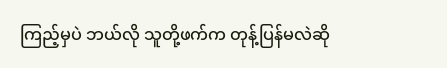ကြည့်မှပဲ ဘယ်လို သူတို့ဖက်က တုန့်ပြန်မလဲဆို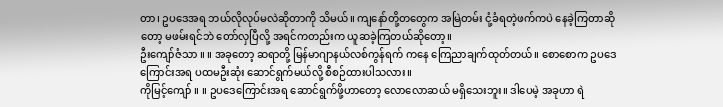တာ၊ ဥပဒေအရ ဘယ်လိုလုပ်မလဲဆိုတာကို သိမယ်။ ကျနော်တို့တတွေက အမြဲတမ်း ငုံ့ခံရတဲ့ဖက်ကပဲ နေခဲ့ကြတာဆိုတော့ မဖမ်းရင်ဘဲ တော်လှပြီလို့ အရင်ကတည်းက ယူဆခဲ့ကြတယ်ဆိုတော့။
ဦးကျော်ဇံသာ ။ ။ အခုတော့ ဆရာတို့ မြန်မာဂျာနယ်လစ်ကွန်ရက် ကနေ ကြေညာချက်ထုတ်တယ်။ စောစောက ဥပဒေကြောင်းအရ ပထမဦးဆုံး ဆောင်ရွက်မယ်လို့ စီစဉ်ထားပါသလား။
ကိုမြင့်ကျော် ။ ။ ဥပဒေကြောင်းအရ ဆောင်ရွက်ဖို့ဟာတော့ လောလောဆယ် မရှိသေးဘူး။ ဒါပေမဲ့ အခုဟာ ရဲ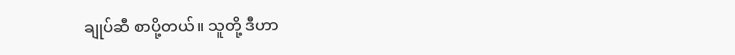ချုပ်ဆီ စာပို့တယ်။ သူတို့ ဒီဟာ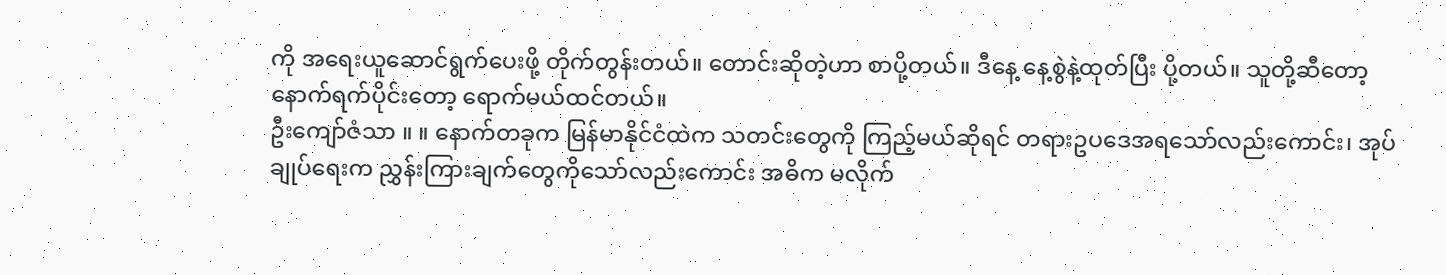ကို အရေးယူဆောင်ရွက်ပေးဖို့ တိုက်တွန်းတယ်။ တောင်းဆိုတဲ့ဟာ စာပို့တယ်။ ဒီနေ့ နေ့စွဲနဲ့ထုတ်ပြီး ပို့တယ်။ သူတို့ဆီတော့ နောက်ရက်ပိုင်းတော့ ရောက်မယ်ထင်တယ်။
ဦးကျော်ဇံသာ ။ ။ နောက်တခုက မြန်မာနိုင်ငံထဲက သတင်းတွေကို ကြည့်မယ်ဆိုရင် တရားဥပဒေအရသော်လည်းကောင်း၊ အုပ်ချုပ်ရေးက ညွှန်းကြားချက်တွေကိုသော်လည်းကောင်း အဓိက မလိုက်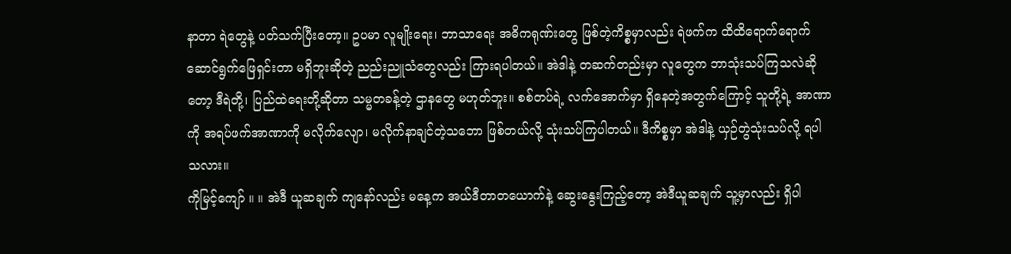နာတာ ရဲတွေနဲ့ ပတ်သက်ပြီးတော့။ ဥပမာ လူမျိုးရေး၊ ဘာသာရေး အဓိကရုဏ်းတွေ ဖြစ်တဲ့ကိစ္စမှာလည်း ရဲဖက်က ထိထိရောက်ရောက် ဆောင်ရွက်ဖြေရှင်းတာ မရှိဘူးဆိုတဲ့ ညည်းညူသံတွေလည်း ကြားရပါတယ်။ အဲဒါနဲ့ တဆက်တည်းမှာ လူတွေက ဘာသုံးသပ်ကြသလဲဆိုတော့ ဒီရဲတို့၊ ပြည်ထဲရေးတို့ဆိုတာ သမ္မတခန့်တဲ့ ဌာနတွေ မဟုတ်ဘူး။ စစ်တပ်ရဲ့ လက်အောက်မှာ ရှိနေတဲ့အတွက်ကြောင့် သူတို့ရဲ့ အာဏာကို အရပ်ဖက်အာဏာကို မလိုက်လျော၊ မလိုက်နာချင်တဲ့သဘော ဖြစ်တယ်လို့ သုံးသပ်ကြပါတယ်။ ဒီကိစ္စမှာ အဲဒါနဲ့ ယှဉ်တွဲသုံးသပ်လို့ ရပါသလား။
ကိုမြင့်ကျော် ။ ။ အဲဒီ ယူဆချက် ကျနော်လည်း မနေ့က အယ်ဒီတာတယောက်နဲ့ ဆွေးနွေးကြည့်တော့ အဲဒီယူဆချက် သူ့မှာလည်း ရှိပါ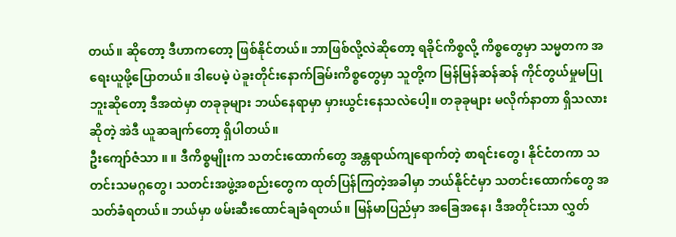တယ်။ ဆိုတော့ ဒီဟာကတော့ ဖြစ်နိုင်တယ်။ ဘာဖြစ်လို့လဲဆိုတော့ ရခိုင်ကိစ္စလို့ ကိစ္စတွေမှာ သမ္မတက အရေးယူဖို့ပြောတယ်။ ဒါပေမဲ့ ပဲခူးတိုင်းနောက်ခြမ်းကိစ္စတွေမှာ သူတို့က မြန်မြန်ဆန်ဆန် ကိုင်တွယ်မှုမပြုဘူးဆိုတော့ ဒီအထဲမှာ တခုခုများ ဘယ်နေရာမှာ မှားယွင်းနေသလဲပေါ့။ တခုခုများ မလိုက်နာတာ ရှိသလားဆိုတဲ့ အဲဒီ ယူဆချက်တော့ ရှိပါတယ်။
ဦးကျော်ဇံသာ ။ ။ ဒီကိစ္စမျိုးက သတင်းထောက်တွေ အန္တရာယ်ကျရောက်တဲ့ စာရင်းတွေ၊ နိုင်ငံတကာ သတင်းသမဂ္ဂတွေ၊ သတင်းအဖွဲ့အစည်းတွေက ထုတ်ပြန်ကြတဲ့အခါမှာ ဘယ်နိုင်ငံမှာ သတင်းထောက်တွေ အသတ်ခံရတယ်။ ဘယ်မှာ ဖမ်းဆီးထောင်ချခံရတယ်။ မြန်မာပြည်မှာ အခြေအနေ၊ ဒီအတိုင်းသာ လွှတ်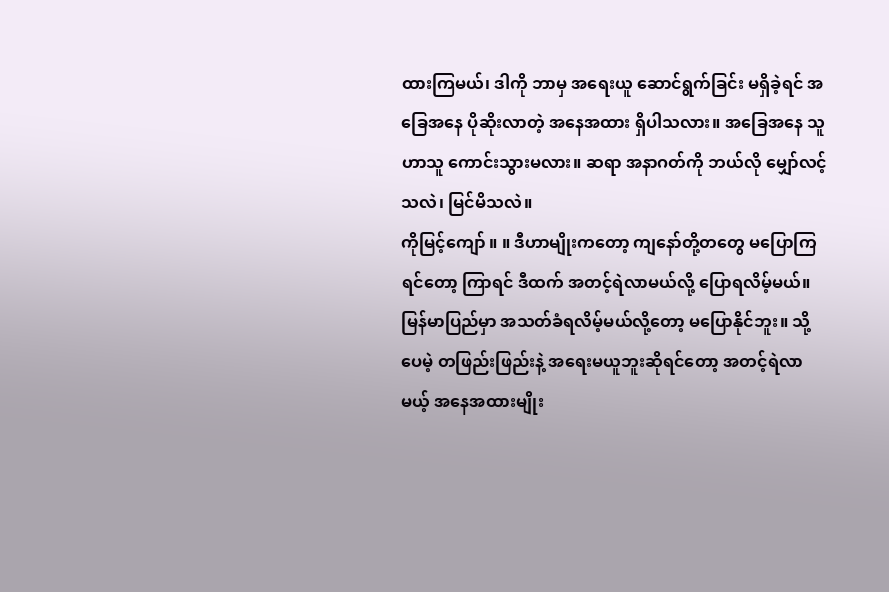ထားကြမယ်၊ ဒါကို ဘာမှ အရေးယူ ဆောင်ရွက်ခြင်း မရှိခဲ့ရင် အခြေအနေ ပိုဆိုးလာတဲ့ အနေအထား ရှိပါသလား။ အခြေအနေ သူဟာသူ ကောင်းသွားမလား။ ဆရာ အနာဂတ်ကို ဘယ်လို မျှော်လင့်သလဲ၊ မြင်မိသလဲ။
ကိုမြင့်ကျော် ။ ။ ဒီဟာမျိုးကတော့ ကျနော်တို့တတွေ မပြောကြရင်တော့ ကြာရင် ဒီထက် အတင့်ရဲလာမယ်လို့ ပြောရလိမ့်မယ်။ မြန်မာပြည်မှာ အသတ်ခံရလိမ့်မယ်လို့တော့ မပြောနိုင်ဘူး။ သို့ပေမဲ့ တဖြည်းဖြည်းနဲ့ အရေးမယူဘူးဆိုရင်တော့ အတင့်ရဲလာမယ့် အနေအထားမျိုး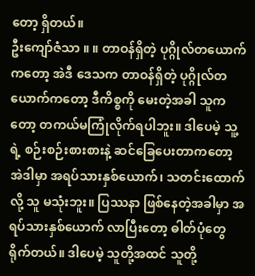တော့ ရှိတယ်။
ဦးကျော်ဇံသာ ။ ။ တာဝန်ရှိတဲ့ ပုဂ္ဂိုလ်တယောက်ကတော့ အဲဒီ ဒေသက တာဝန်ရှိတဲ့ ပုဂ္ဂိုလ်တယောက်ကတော့ ဒီကိစ္စကို မေးတဲ့အခါ သူကတော့ တကယ်မကြုံလိုက်ရပါဘူး။ ဒါပေမဲ့ သူ့ရဲ့ စဉ်းစဉ်းစားစားနဲ့ ဆင်ခြေပေးတာကတော့ အဲဒါမှာ အရပ်သားနှစ်ယောက်၊ သတင်းထောက်လို့ သူ မသုံးဘူး။ ပြဿနာ ဖြစ်နေတဲ့အခါမှာ အရပ်သားနှစ်ယောက် လာပြီးတော့ ဓါတ်ပုံတွေရိုက်တယ်။ ဒါပေမဲ့ သူတို့အထင် သူတို့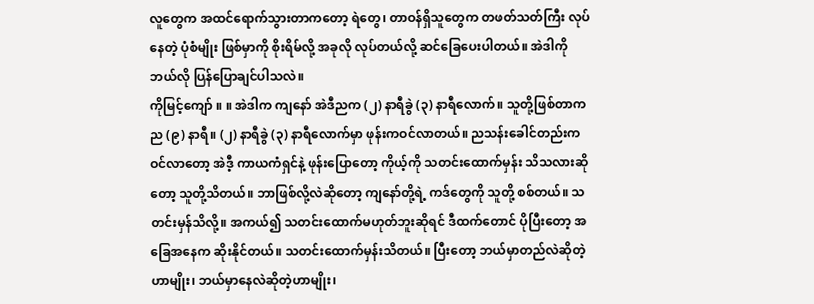လူတွေက အထင်ရောက်သွားတာကတော့ ရဲတွေ၊ တာဝန်ရှိသူတွေက တဖတ်သတ်ကြီး လုပ်နေတဲ့ ပုံစံမျိုး ဖြစ်မှာကို စိုးရိမ်လို့ အခုလို လုပ်တယ်လို့ ဆင်ခြေပေးပါတယ်။ အဲဒါကို ဘယ်လို ပြန်ပြောချင်ပါသလဲ။
ကိုမြင့်ကျော် ။ ။ အဲဒါက ကျနော် အဲဒီညက (၂) နာရီခွဲ (၃) နာရီလောက်။ သူတို့ဖြစ်တာက ည (၉) နာရီ။ (၂) နာရီခွဲ (၃) နာရီလောက်မှာ ဖုန်းကဝင်လာတယ်။ ညသန်းခေါင်တည်းက ဝင်လာတော့ အဲဒီ့ ကာယကံရှင်နဲ့ ဖုန်းပြောတော့ ကိုယ့်ကို သတင်းထောက်မှန်း သိသလားဆိုတော့ သူတို့သိတယ်။ ဘာဖြစ်လို့လဲဆိုတော့ ကျနော်တို့ရဲ့ ကဒ်တွေကို သူတို့ စစ်တယ်။ သတင်းမှန်သိလို့။ အကယ်၍ သတင်းထောက်မဟုတ်ဘူးဆိုရင် ဒီထက်တောင် ပိုပြီးတော့ အခြေအနေက ဆိုးနိုင်တယ်။ သတင်းထောက်မှန်းသိတယ်။ ပြီးတော့ ဘယ်မှာတည်လဲဆိုတဲ့ဟာမျိုး၊ ဘယ်မှာနေလဲဆိုတဲ့ဟာမျိုး၊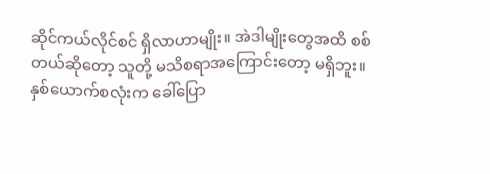ဆိုင်ကယ်လိုင်စင် ရှိလာဟာမျိုး။ အဲဒါမျိုးတွေအထိ စစ်တယ်ဆိုတော့ သူတို့ မသိစရာအကြောင်းတော့ မရှိဘူး။ နှစ်ယောက်စလုံးက ခေါ်ပြော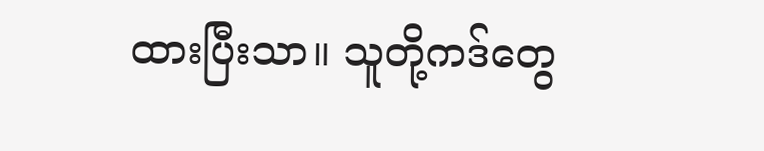ထားပြီးသာ။ သူတို့ကဒ်တွေ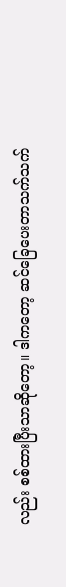လည်း စစ်ထားပြီးသာဆိုတော့။ ဒါကတော့ ဆင်ခြေပေးတာသက်သက်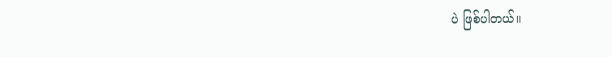ပဲ ဖြစ်ပါတယ်။